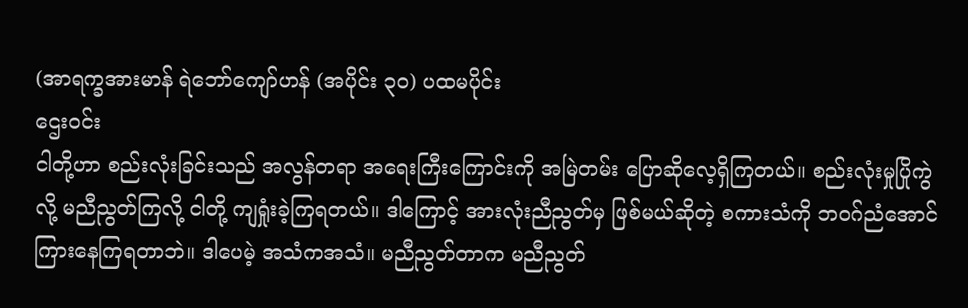(အာရက္ခအားမာန် ရဲဘော်ကျော်ဟန် (အပိုင်း ၃၀) ပထမပိုင်း
ဌေးဝင်း
ငါတို့ဟာ စည်းလုံးခြင်းသည် အလွန်တရာ အရေးကြီးကြောင်းကို အမြဲတမ်း ပြောဆိုလေ့ရှိကြတယ်။ စည်းလုံးမှုပြိုကွဲလို့ မညီညွတ်ကြလို့ ငါတို့ ကျရှုံးခဲ့ကြရတယ်။ ဒါကြောင့် အားလုံးညီညွတ်မှ ဖြစ်မယ်ဆိုတဲ့ စကားသံကို ဘဝဂ်ညံအောင် ကြားနေကြရတာဘဲ။ ဒါပေမဲ့ အသံကအသံ။ မညီညွတ်တာက မညီညွတ်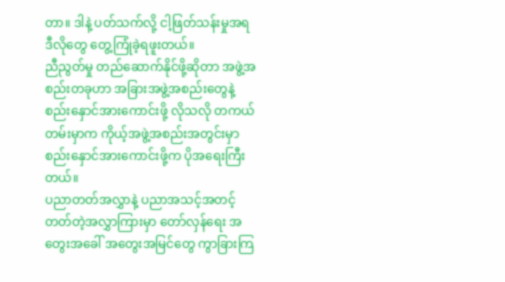တာ။ ဒါနဲ့ ပတ်သက်လို့ ငါ့ဖြတ်သန်းမှုအရ ဒီလိုတွေ တွေ့ကြုံခဲ့ရဖူးတယ်။
ညီညွတ်မှု တည်ဆောက်နိုင်ဖို့ဆိုတာ အဖွဲ့အစည်းတခုဟာ အခြားအဖွဲ့အစည်းတွေနဲ့ စည်းနှောင်အားကောင်းဖို့ လိုသလို တကယ်တမ်းမှာက ကိုယ့်အဖွဲ့အစည်းအတွင်းမှာ စည်းနှောင်အားကောင်းဖို့က ပိုအရေးကြီးတယ်။
ပညာတတ်အလွှာနဲ့ ပညာအသင့်အတင့် တတ်တဲ့အလွှာကြားမှာ တော်လှန်ရေး အတွေးအခေါ် အတွေးအမြင်တွေ ကွာခြားကြ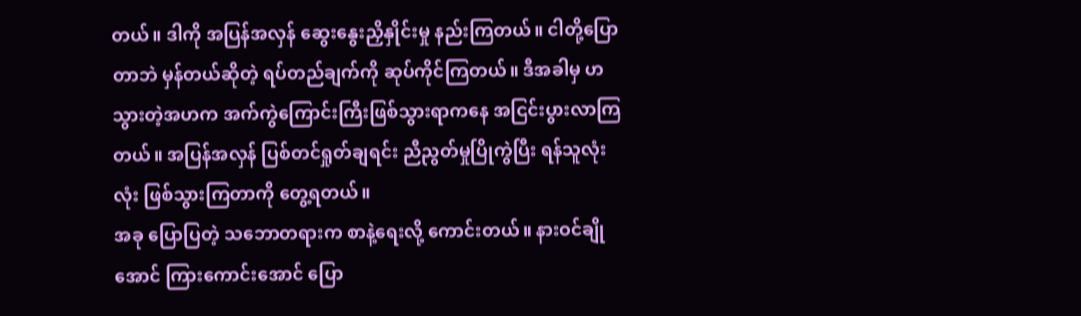တယ်။ ဒါကို အပြန်အလှန် ဆွေးနွေးညှိနှိုင်းမှု နည်းကြတယ်။ ငါတို့ပြောတာဘဲ မှန်တယ်ဆိုတဲ့ ရပ်တည်ချက်ကို ဆုပ်ကိုင်ကြတယ်။ ဒီအခါမှ ဟသွားတဲ့အဟက အက်ကွဲကြောင်းကြီးဖြစ်သွားရာကနေ အငြင်းပွားလာကြတယ်။ အပြန်အလှန် ပြစ်တင်ရှုတ်ချရင်း ညီညွတ်မှုပြိုကွဲပြီး ရန်သူလုံးလုံး ဖြစ်သွားကြတာကို တွေ့ရတယ်။
အခု ပြောပြတဲ့ သဘောတရားက စာနဲ့ရေးလို့ ကောင်းတယ်။ နားဝင်ချိုအောင် ကြားကောင်းအောင် ပြော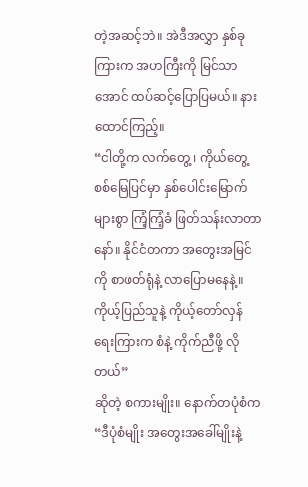တဲ့အဆင့်ဘဲ။ အဲဒီအလွှာ နှစ်ခုကြားက အဟကြီးကို မြင်သာအောင် ထပ်ဆင့်ပြောပြမယ်။ နားထောင်ကြည့်။
“ငါတို့က လက်တွေ့ ၊ ကိုယ်တွေ့ စစ်မြေပြင်မှာ နှစ်ပေါင်းမြောက်များစွာ ကြံ့ကြံ့ခံ ဖြတ်သန်းလာတာနော်။ နိုင်ငံတကာ အတွေးအမြင်ကို စာဖတ်ရုံနဲ့ လာပြောမနေနဲ့။ ကိုယ့်ပြည်သူနဲ့ ကိုယ့်တော်လှန်ရေးကြားက စံနဲ့ ကိုက်ညီဖို့ လိုတယ်”
ဆိုတဲ့ စကားမျိုး။ နောက်တပုံစံက
“ဒီပုံစံမျိုး အတွေးအခေါ်မျိုးနဲ့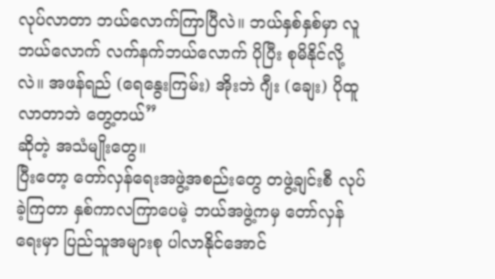လုပ်လာတာ ဘယ်လောက်ကြာပြီလဲ။ ဘယ်နှစ်နှစ်မှာ လူဘယ်လောက် လက်နက်ဘယ်လောက် ပိုပြီး စုမိနိုင်လို့လဲ။ အဖန်ရည် (ရေနွေးကြမ်း) အိုးဘဲ ဂျီး (ချေး) ပိုထူလာတာဘဲ တွေ့တယ်”
ဆိုတဲ့ အသံမျိုးတွေ။
ပြီးတော့ တော်လှန်ရေးအဖွဲ့အစည်းတွေ တဖွဲ့ချင်းစီ လုပ်ခဲ့ကြတာ နှစ်ကာလကြာပေမဲ့ ဘယ်အဖွဲ့ကမှ တော်လှန်ရေးမှာ ပြည်သူအများစု ပါလာနိုင်အောင်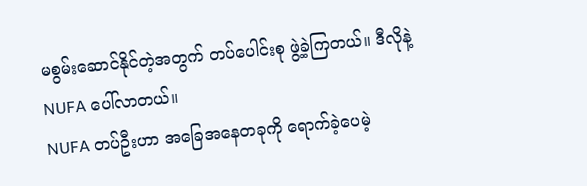မစွမ်းဆောင်နိုင်တဲ့အတွက် တပ်ပေါင်းစု ဖွဲ့ခဲ့ကြတယ်။ ဒီလိုနဲ့ NUFA ပေါ်လာတယ်။
NUFA တပ်ဦးဟာ အခြေအနေတခုကို ရောက်ခဲ့ပေမဲ့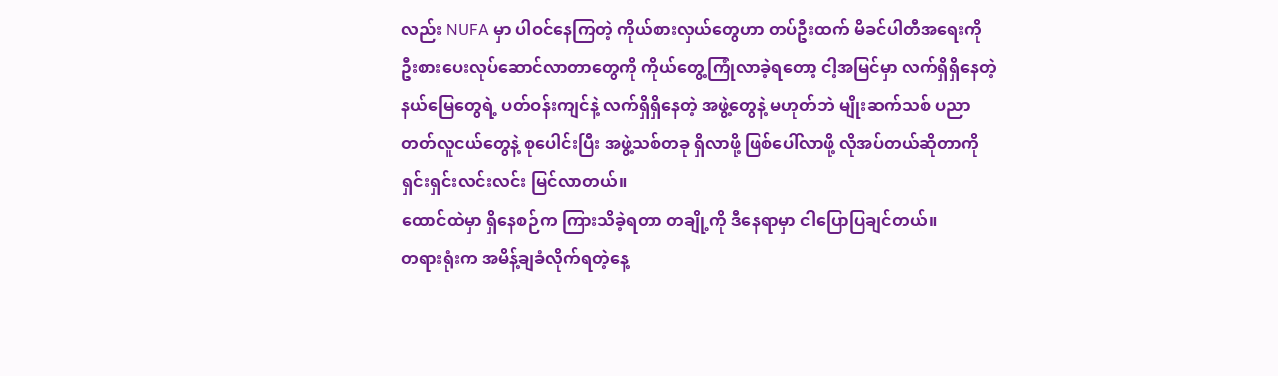လည်း NUFA မှာ ပါဝင်နေကြတဲ့ ကိုယ်စားလှယ်တွေဟာ တပ်ဦးထက် မိခင်ပါတီအရေးကို ဦးစားပေးလုပ်ဆောင်လာတာတွေကို ကိုယ်တွေ့ကြုံလာခဲ့ရတော့ ငါ့အမြင်မှာ လက်ရှိရှိနေတဲ့ နယ်မြေတွေရဲ့ ပတ်ဝန်းကျင်နဲ့ လက်ရှိရှိနေတဲ့ အဖွဲ့တွေနဲ့ မဟုတ်ဘဲ မျိုးဆက်သစ် ပညာတတ်လူငယ်တွေနဲ့ စုပေါင်းပြီး အဖွဲ့သစ်တခု ရှိလာဖို့ ဖြစ်ပေါ်လာဖို့ လိုအပ်တယ်ဆိုတာကို ရှင်းရှင်းလင်းလင်း မြင်လာတယ်။
ထောင်ထဲမှာ ရှိနေစဉ်က ကြားသိခဲ့ရတာ တချို့ကို ဒီနေရာမှာ ငါပြောပြချင်တယ်။
တရားရုံးက အမိန့်ချခံလိုက်ရတဲ့နေ့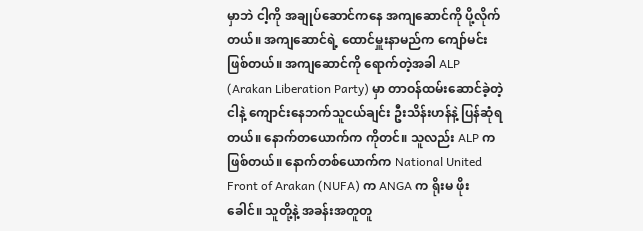မှာဘဲ ငါ့ကို အချုပ်ဆောင်ကနေ အကျဆောင်ကို ပို့လိုက်တယ်။ အကျဆောင်ရဲ့ ထောင်မှူးနာမည်က ကျော်မင်း ဖြစ်တယ်။ အကျဆောင်ကို ရောက်တဲ့အခါ ALP (Arakan Liberation Party) မှာ တာဝန်ထမ်းဆောင်ခဲ့တဲ့ ငါနဲ့ ကျောင်းနေဘက်သူငယ်ချင်း ဦးသိန်းဟန်နဲ့ ပြန်ဆုံရတယ်။ နောက်တယောက်က ကိုတင်။ သူလည်း ALP က ဖြစ်တယ်။ နောက်တစ်ယောက်က National United Front of Arakan (NUFA) က ANGA က ရိုးမ ဖိုးခေါင်။ သူတို့နဲ့ အခန်းအတူတူ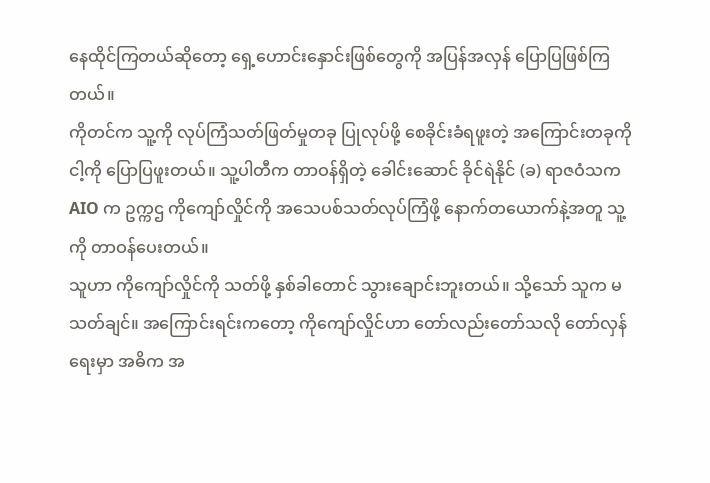နေထိုင်ကြတယ်ဆိုတော့ ရှေ့ဟောင်းနှောင်းဖြစ်တွေကို အပြန်အလှန် ပြောပြဖြစ်ကြတယ်။
ကိုတင်က သူ့ကို လုပ်ကြံသတ်ဖြတ်မှုတခု ပြုလုပ်ဖို့ စေခိုင်းခံရဖူးတဲ့ အကြောင်းတခုကို ငါ့ကို ပြောပြဖူးတယ်။ သူ့ပါတီက တာဝန်ရှိတဲ့ ခေါင်းဆောင် ခိုင်ရဲနိုင် (ခ) ရာဇဝံသက AIO က ဥက္ကဌ ကိုကျော်လှိုင်ကို အသေပစ်သတ်လုပ်ကြံဖို့ နောက်တယောက်နဲ့အတူ သူ့ကို တာဝန်ပေးတယ်။
သူဟာ ကိုကျော်လှိုင်ကို သတ်ဖို့ နှစ်ခါတောင် သွားချောင်းဘူးတယ်။ သို့သော် သူက မသတ်ချင်။ အကြောင်းရင်းကတော့ ကိုကျော်လှိုင်ဟာ တော်လည်းတော်သလို တော်လှန်ရေးမှာ အဓိက အ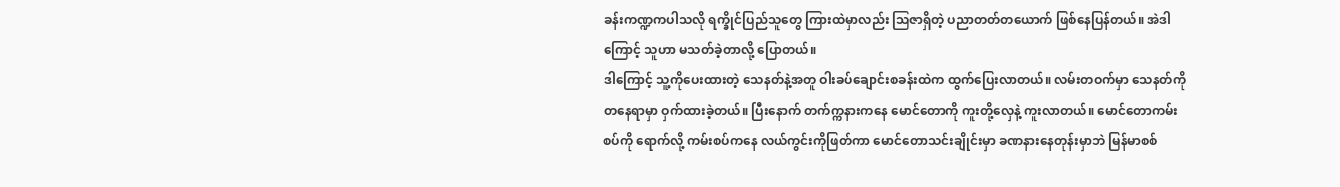ခန်းကဏ္ဍကပါသလို ရက္ခိုင်ပြည်သူတွေ ကြားထဲမှာလည်း ဩဇာရှိတဲ့ ပညာတတ်တယောက် ဖြစ်နေပြန်တယ်။ အဲဒါကြောင့် သူဟာ မသတ်ခဲ့တာလို့ ပြောတယ်။
ဒါကြောင့် သူ့ကိုပေးထားတဲ့ သေနတ်နဲ့အတူ ဝါးခပ်ချောင်းစခန်းထဲက ထွက်ပြေးလာတယ်။ လမ်းတဝက်မှာ သေနတ်ကို တနေရာမှာ ဝှက်ထားခဲ့တယ်။ ပြီးနောက် တက်က္ကနားကနေ မောင်တောကို ကူးတို့လှေနဲ့ ကူးလာတယ်။ မောင်တောကမ်းစပ်ကို ရောက်လို့ ကမ်းစပ်ကနေ လယ်ကွင်းကိုဖြတ်ကာ မောင်တောသင်းချိုင်းမှာ ခဏနားနေတုန်းမှာဘဲ မြန်မာစစ်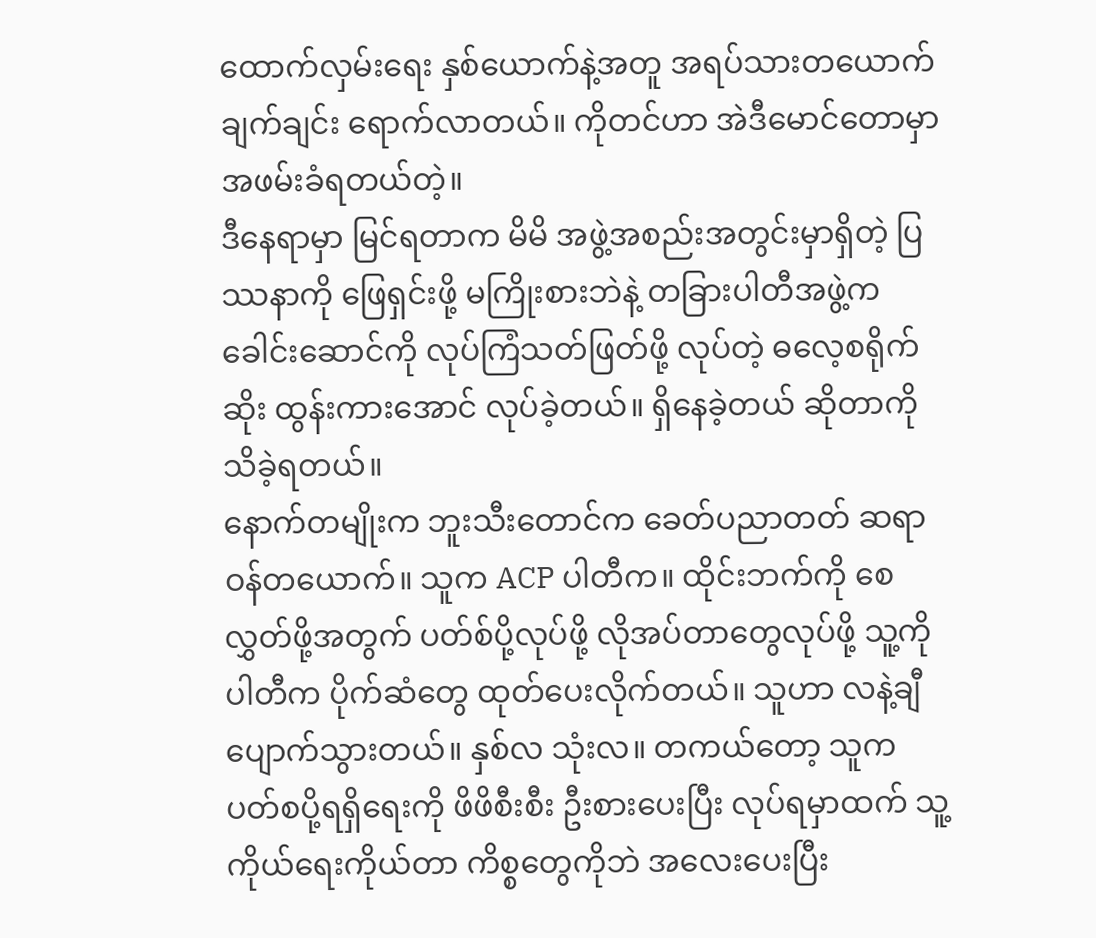ထောက်လှမ်းရေး နှစ်ယောက်နဲ့အတူ အရပ်သားတယောက် ချက်ချင်း ရောက်လာတယ်။ ကိုတင်ဟာ အဲဒီမောင်တောမှာ အဖမ်းခံရတယ်တဲ့။
ဒီနေရာမှာ မြင်ရတာက မိမိ အဖွဲ့အစည်းအတွင်းမှာရှိတဲ့ ပြဿနာကို ဖြေရှင်းဖို့ မကြိုးစားဘဲနဲ့ တခြားပါတီအဖွဲ့က ခေါင်းဆောင်ကို လုပ်ကြံသတ်ဖြတ်ဖို့ လုပ်တဲ့ ဓလေ့စရိုက်ဆိုး ထွန်းကားအောင် လုပ်ခဲ့တယ်။ ရှိနေခဲ့တယ် ဆိုတာကို သိခဲ့ရတယ်။
နောက်တမျိုးက ဘူးသီးတောင်က ခေတ်ပညာတတ် ဆရာဝန်တယောက်။ သူက ACP ပါတီက။ ထိုင်းဘက်ကို စေလွှတ်ဖို့အတွက် ပတ်စ်ပို့လုပ်ဖို့ လိုအပ်တာတွေလုပ်ဖို့ သူ့ကို ပါတီက ပိုက်ဆံတွေ ထုတ်ပေးလိုက်တယ်။ သူဟာ လနဲ့ချီ ပျောက်သွားတယ်။ နှစ်လ သုံးလ။ တကယ်တော့ သူက ပတ်စပို့ရရှိရေးကို ဖိဖိစီးစီး ဦးစားပေးပြီး လုပ်ရမှာထက် သူ့ကိုယ်ရေးကိုယ်တာ ကိစ္စတွေကိုဘဲ အလေးပေးပြီး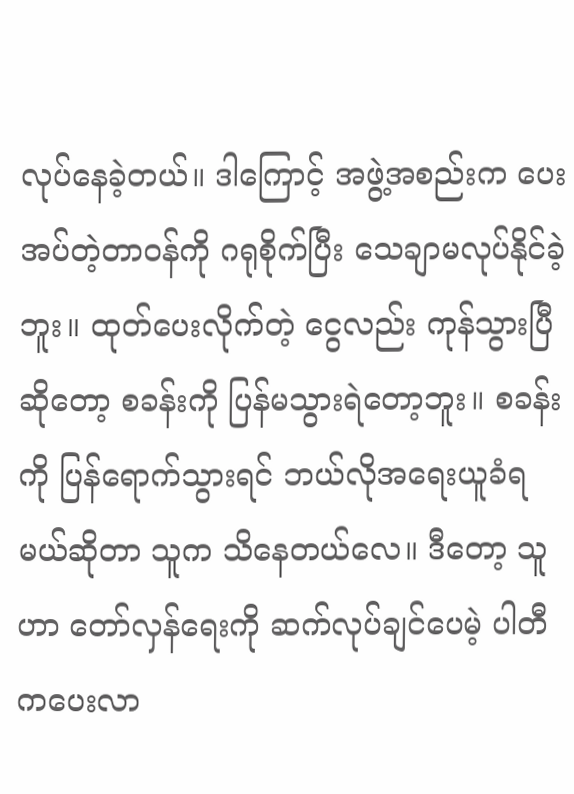လုပ်နေခဲ့တယ်။ ဒါကြောင့် အဖွဲ့အစည်းက ပေးအပ်တဲ့တာဝန်ကို ဂရုစိုက်ပြီး သေချာမလုပ်နိုင်ခဲ့ဘူး။ ထုတ်ပေးလိုက်တဲ့ ငွေလည်း ကုန်သွားပြီဆိုတော့ စခန်းကို ပြန်မသွားရဲတော့ဘူး။ စခန်းကို ပြန်ရောက်သွားရင် ဘယ်လိုအရေးယူခံရမယ်ဆိုတာ သူက သိနေတယ်လေ။ ဒီတော့ သူဟာ တော်လှန်ရေးကို ဆက်လုပ်ချင်ပေမဲ့ ပါတီကပေးလာ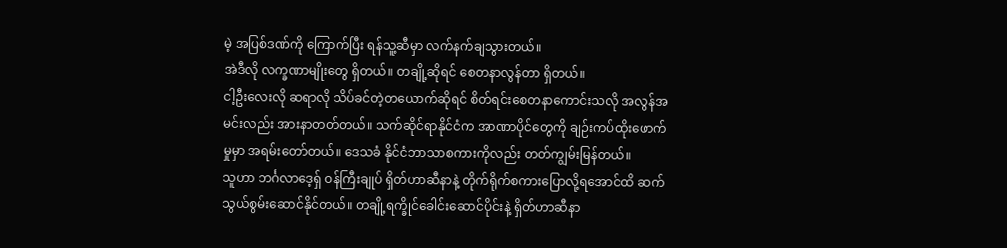မဲ့ အပြစ်ဒဏ်ကို ကြောက်ပြီး ရန်သူ့ဆီမှာ လက်နက်ချသွားတယ်။
အဲဒီလို လက္ခဏာမျိုးတွေ ရှိတယ်။ တချို့ဆိုရင် စေတနာလွန်တာ ရှိတယ်။
ငါ့ဦးလေးလို ဆရာလို သိပ်ခင်တဲ့တယောက်ဆိုရင် စိတ်ရင်းစေတနာကောင်းသလို အလွန်အမင်းလည်း အားနာတတ်တယ်။ သက်ဆိုင်ရာနိုင်ငံက အာဏာပိုင်တွေကို ချဉ်းကပ်ထိုးဖောက်မှုမှာ အရမ်းတော်တယ်။ ဒေသခံ နိုင်ငံဘာသာစကားကိုလည်း တတ်ကျွမ်းမြန်တယ်။
သူဟာ ဘင်္ဂလာဒေ့ရှ် ဝန်ကြီးချုပ် ရှိတ်ဟာဆီနာနဲ့ တိုက်ရိုက်စကားပြောလို့ရအောင်ထိ ဆက်သွယ်စွမ်းဆောင်နိုင်တယ်။ တချို့ရက္ခိုင်ခေါင်းဆောင်ပိုင်းနဲ့ ရှိတ်ဟာဆီနာ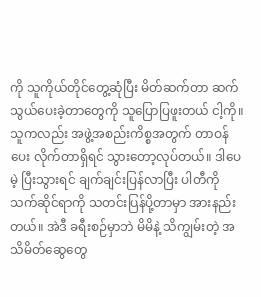ကို သူကိုယ်တိုင်တွေ့ဆုံပြီး မိတ်ဆက်တာ ဆက်သွယ်ပေးခဲ့တာတွေကို သူပြောပြဖူးတယ် ငါ့ကို။ သူကလည်း အဖွဲ့အစည်းကိစ္စအတွက် တာဝန်ပေး လိုက်တာရှိရင် သွားတော့လုပ်တယ်။ ဒါပေမဲ့ ပြီးသွားရင် ချက်ချင်းပြန်လာပြီး ပါတီကို သက်ဆိုင်ရာကို သတင်းပြန်ပို့တာမှာ အားနည်းတယ်။ အဲဒီ ခရီးစဉ်မှာဘဲ မိမိနဲ့ သိကျွမ်းတဲ့ အသိမိတ်ဆွေတွေ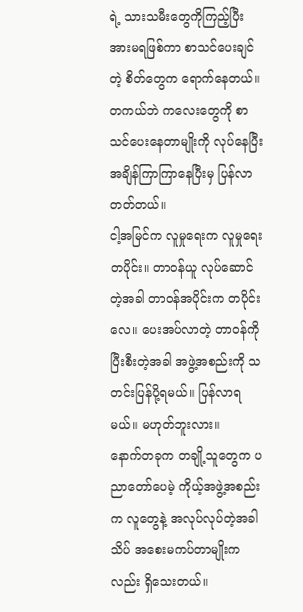ရဲ့ သားသမီးတွေကိုကြည့်ပြီး အားမရဖြစ်ကာ စာသင်ပေးချင်တဲ့ စိတ်တွေက ရောက်နေတယ်။ တကယ်ဘဲ ကလေးတွေကို စာသင်ပေးနေတာမျိုးကို လုပ်နေပြီး အချိန်ကြာကြာနေပြီးမှ ပြန်လာတတ်တယ်။
ငါ့အမြင်က လူမှုရေးက လူမှုရေးတပိုင်း။ တာဝန်ယူ လုပ်ဆောင်တဲ့အခါ တာဝန်အပိုင်းက တပိုင်းလေ။ ပေးအပ်လာတဲ့ တာဝန်ကို ပြီးစီးတဲ့အခါ အဖွဲ့အစည်းကို သတင်းပြန်ပို့ရမယ်။ ပြန်လာရမယ်။ မဟုတ်ဘူးလား။
နောက်တခုက တချို့သူတွေက ပညာတော်ပေမဲ့ ကိုယ့်အဖွဲ့အစည်းက လူတွေနဲ့ အလုပ်လုပ်တဲ့အခါ သိပ် အစေးမကပ်တာမျိုးကလည်း ရှိသေးတယ်။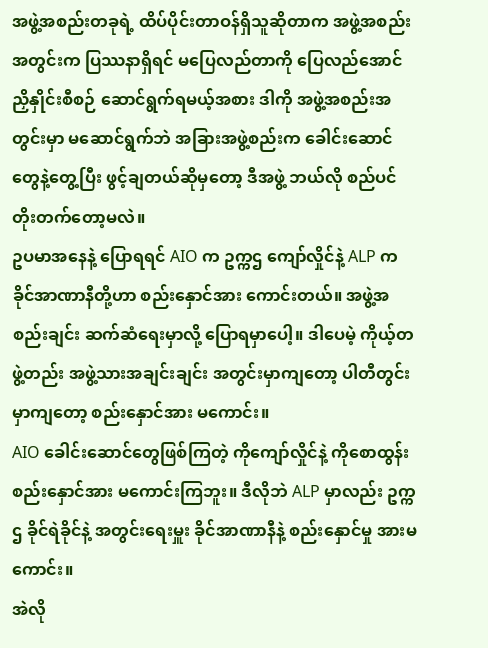အဖွဲ့အစည်းတခုရဲ့ ထိပ်ပိုင်းတာဝန်ရှိသူဆိုတာက အဖွဲ့အစည်းအတွင်းက ပြဿနာရှိရင် မပြေလည်တာကို ပြေလည်အောင် ညှိနှိုင်းစီစဉ် ဆောင်ရွက်ရမယ့်အစား ဒါကို အဖွဲ့အစည်းအတွင်းမှာ မဆောင်ရွက်ဘဲ အခြားအဖွဲ့စည်းက ခေါင်းဆောင်တွေနဲ့တွေ့ပြီး ဖွင့်ချတယ်ဆိုမှတော့ ဒီအဖွဲ့ ဘယ်လို စည်ပင်တိုးတက်တော့မလဲ။
ဥပမာအနေနဲ့ ပြောရရင် AIO က ဥက္ကဌ ကျော်လှိုင်နဲ့ ALP က ခိုင်အာဏာနီတို့ဟာ စည်းနှောင်အား ကောင်းတယ်။ အဖွဲ့အစည်းချင်း ဆက်ဆံရေးမှာလို့ ပြောရမှာပေါ့။ ဒါပေမဲ့ ကိုယ့်တဖွဲ့တည်း အဖွဲ့သားအချင်းချင်း အတွင်းမှာကျတော့ ပါတီတွင်းမှာကျတော့ စည်းနှောင်အား မကောင်း။
AIO ခေါင်းဆောင်တွေဖြစ်ကြတဲ့ ကိုကျော်လှိုင်နဲ့ ကိုစောထွန်း စည်းနှောင်အား မကောင်းကြဘူး။ ဒီလိုဘဲ ALP မှာလည်း ဥက္ကဌ ခိုင်ရဲခိုင်နဲ့ အတွင်းရေးမှူး ခိုင်အာဏာနီနဲ့ စည်းနှောင်မှု အားမကောင်း။
အဲလို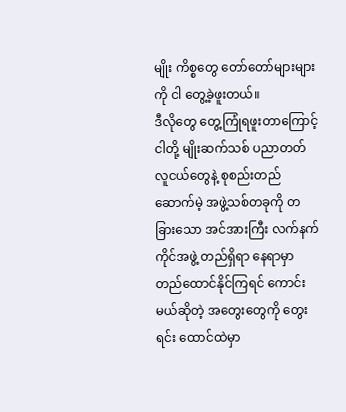မျိုး ကိစ္စတွေ တော်တော်များများကို ငါ တွေ့ခဲ့ဖူးတယ်။
ဒီလိုတွေ တွေ့ကြုံရဖူးတာကြောင့် ငါတို့ မျိုးဆက်သစ် ပညာတတ်လူငယ်တွေနဲ့ စုစည်းတည်ဆောက်မဲ့ အဖွဲ့သစ်တခုကို တခြားသော အင်အားကြီး လက်နက်ကိုင်အဖွဲ့ တည်ရှိရာ နေရာမှာ တည်ထောင်နိုင်ကြရင် ကောင်းမယ်ဆိုတဲ့ အတွေးတွေကို တွေးရင်း ထောင်ထဲမှာ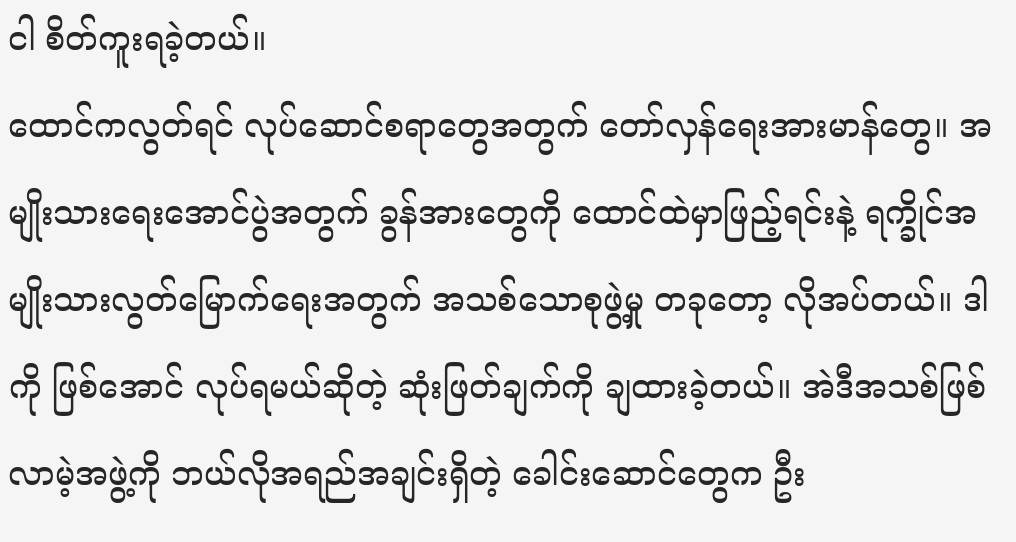ငါ စိတ်ကူးရခဲ့တယ်။
ထောင်ကလွတ်ရင် လုပ်ဆောင်စရာတွေအတွက် တော်လှန်ရေးအားမာန်တွေ။ အမျိုးသားရေးအောင်ပွဲအတွက် ခွန်အားတွေကို ထောင်ထဲမှာဖြည့်ရင်းနဲ့ ရက္ခိုင်အမျိုးသားလွတ်မြောက်ရေးအတွက် အသစ်သောစုဖွဲ့မှု တခုတော့ လိုအပ်တယ်။ ဒါကို ဖြစ်အောင် လုပ်ရမယ်ဆိုတဲ့ ဆုံးဖြတ်ချက်ကို ချထားခဲ့တယ်။ အဲဒီအသစ်ဖြစ်လာမဲ့အဖွဲ့ကို ဘယ်လိုအရည်အချင်းရှိတဲ့ ခေါင်းဆောင်တွေက ဦး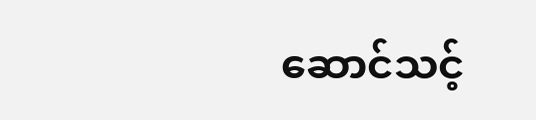ဆောင်သင့်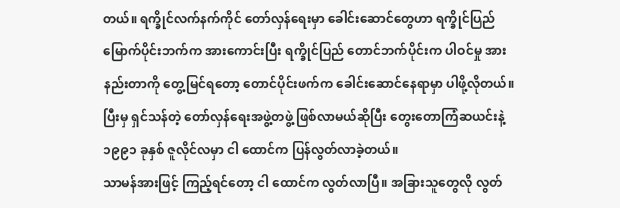တယ်။ ရက္ခိုင်လက်နက်ကိုင် တော်လှန်ရေးမှာ ခေါင်းဆောင်တွေဟာ ရက္ခိုင်ပြည် မြောက်ပိုင်းဘက်က အားကောင်းပြီး ရက္ခိုင်ပြည် တောင်ဘက်ပိုင်းက ပါဝင်မှု အားနည်းတာကို တွေ့မြင်ရတော့ တောင်ပိုင်းဖက်က ခေါင်းဆောင်နေရာမှာ ပါဖို့လိုတယ်။ ပြီးမှ ရှင်သန်တဲ့ တော်လှန်ရေးအဖွဲ့တဖွဲ့ ဖြစ်လာမယ်ဆိုပြီး တွေးတောကြံဆယင်းနဲ့ ၁၉၉၁ ခုနှစ် ဇူလိုင်လမှာ ငါ ထောင်က ပြန်လွတ်လာခဲ့တယ်။
သာမန်အားဖြင့် ကြည့်ရင်တော့ ငါ ထောင်က လွတ်လာပြီ။ အခြားသူတွေလို လွတ်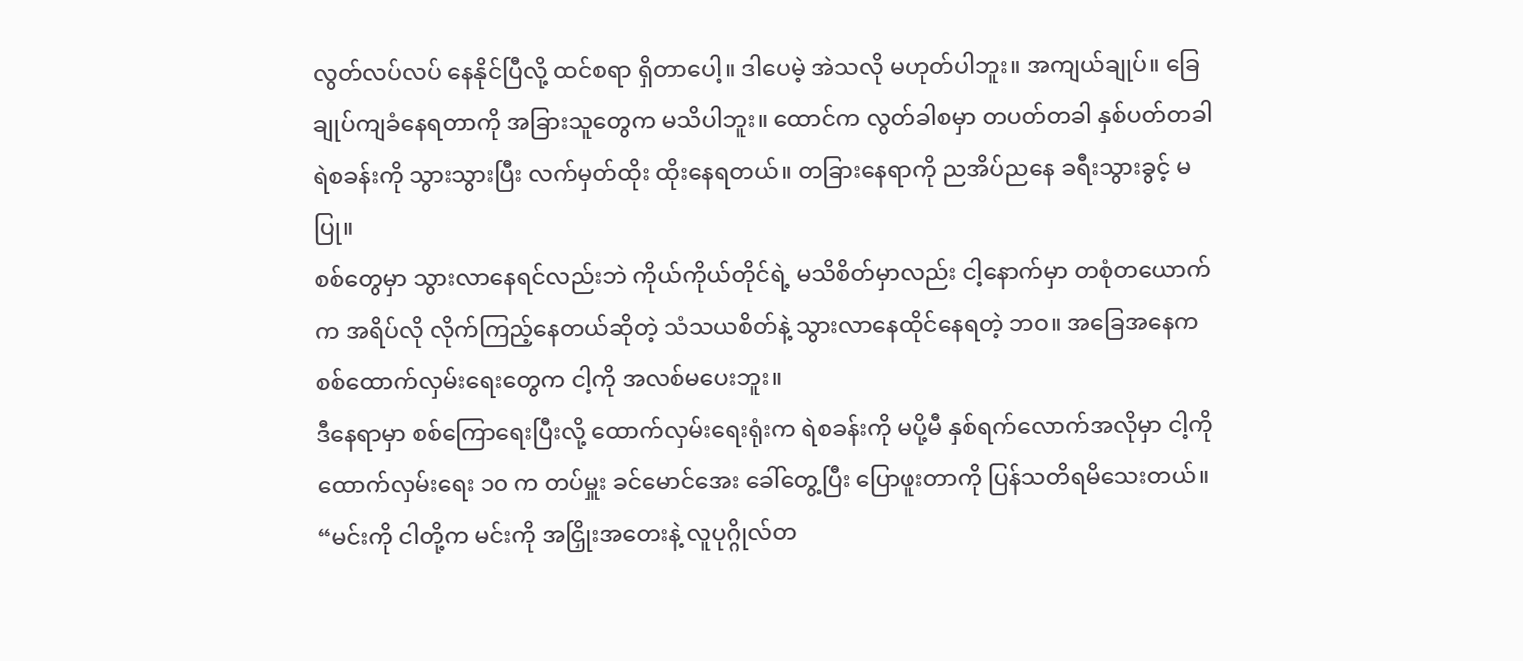လွတ်လပ်လပ် နေနိုင်ပြီလို့ ထင်စရာ ရှိတာပေါ့။ ဒါပေမဲ့ အဲသလို မဟုတ်ပါဘူး။ အကျယ်ချုပ်။ ခြေချုပ်ကျခံနေရတာကို အခြားသူတွေက မသိပါဘူး။ ထောင်က လွတ်ခါစမှာ တပတ်တခါ နှစ်ပတ်တခါ ရဲစခန်းကို သွားသွားပြီး လက်မှတ်ထိုး ထိုးနေရတယ်။ တခြားနေရာကို ညအိပ်ညနေ ခရီးသွားခွင့် မပြု။
စစ်တွေမှာ သွားလာနေရင်လည်းဘဲ ကိုယ်ကိုယ်တိုင်ရဲ့ မသိစိတ်မှာလည်း ငါ့နောက်မှာ တစုံတယောက်က အရိပ်လို လိုက်ကြည့်နေတယ်ဆိုတဲ့ သံသယစိတ်နဲ့ သွားလာနေထိုင်နေရတဲ့ ဘဝ။ အခြေအနေက စစ်ထောက်လှမ်းရေးတွေက ငါ့ကို အလစ်မပေးဘူး။
ဒီနေရာမှာ စစ်ကြောရေးပြီးလို့ ထောက်လှမ်းရေးရုံးက ရဲစခန်းကို မပို့မီ နှစ်ရက်လောက်အလိုမှာ ငါ့ကို ထောက်လှမ်းရေး ၁၀ က တပ်မှူး ခင်မောင်အေး ခေါ်တွေ့ပြီး ပြောဖူးတာကို ပြန်သတိရမိသေးတယ်။
“မင်းကို ငါတို့က မင်းကို အငြှိုးအတေးနဲ့ လူပုဂ္ဂိုလ်တ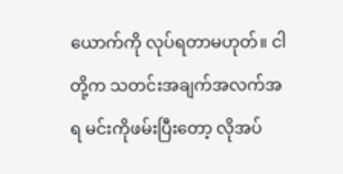ယောက်ကို လုပ်ရတာမဟုတ်။ ငါတို့က သတင်းအချက်အလက်အရ မင်းကိုဖမ်းပြီးတော့ လိုအပ်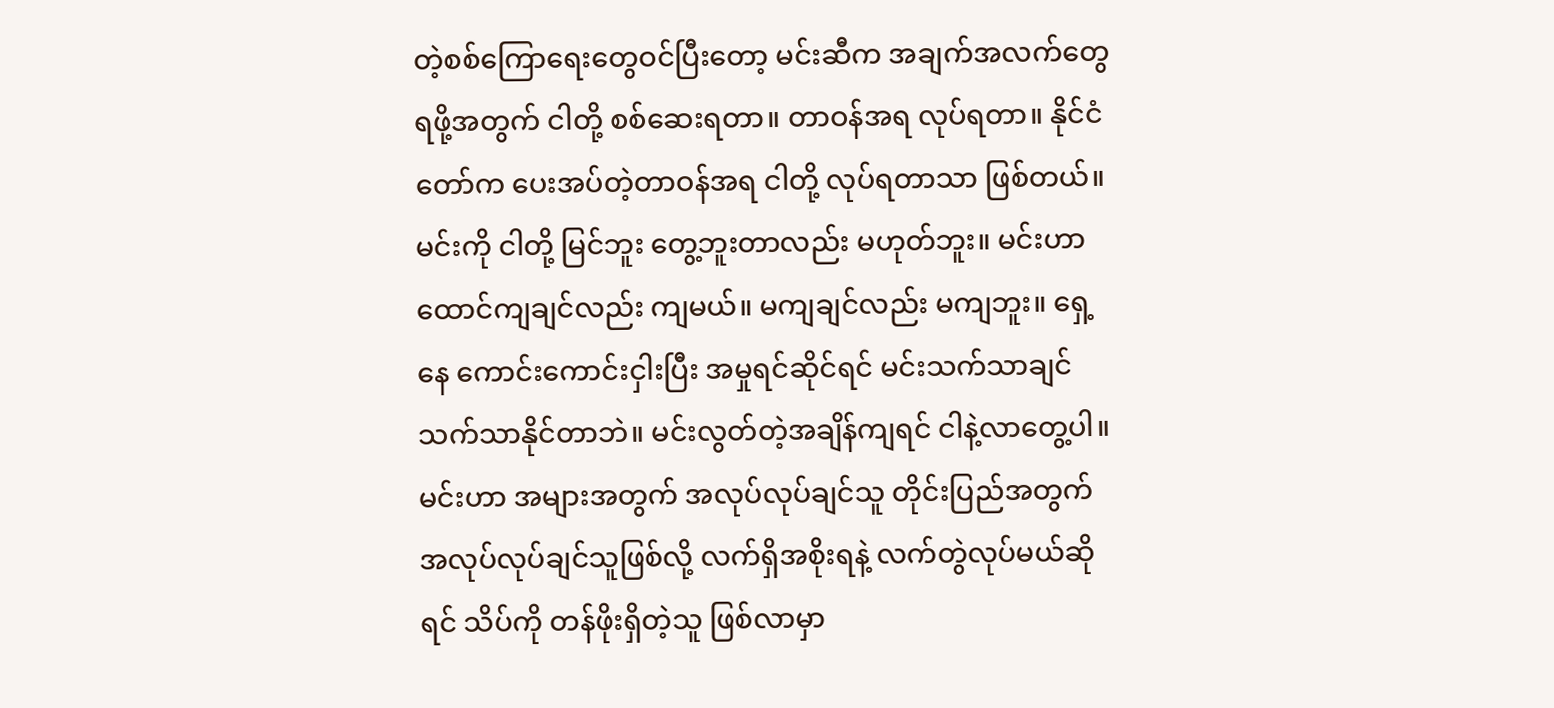တဲ့စစ်ကြောရေးတွေဝင်ပြီးတော့ မင်းဆီက အချက်အလက်တွေ ရဖို့အတွက် ငါတို့ စစ်ဆေးရတာ။ တာဝန်အရ လုပ်ရတာ။ နိုင်ငံတော်က ပေးအပ်တဲ့တာဝန်အရ ငါတို့ လုပ်ရတာသာ ဖြစ်တယ်။ မင်းကို ငါတို့ မြင်ဘူး တွေ့ဘူးတာလည်း မဟုတ်ဘူး။ မင်းဟာ ထောင်ကျချင်လည်း ကျမယ်။ မကျချင်လည်း မကျဘူး။ ရှေ့နေ ကောင်းကောင်းငှါးပြီး အမှုရင်ဆိုင်ရင် မင်းသက်သာချင် သက်သာနိုင်တာဘဲ။ မင်းလွတ်တဲ့အချိန်ကျရင် ငါနဲ့လာတွေ့ပါ။ မင်းဟာ အများအတွက် အလုပ်လုပ်ချင်သူ တိုင်းပြည်အတွက် အလုပ်လုပ်ချင်သူဖြစ်လို့ လက်ရှိအစိုးရနဲ့ လက်တွဲလုပ်မယ်ဆိုရင် သိပ်ကို တန်ဖိုးရှိတဲ့သူ ဖြစ်လာမှာ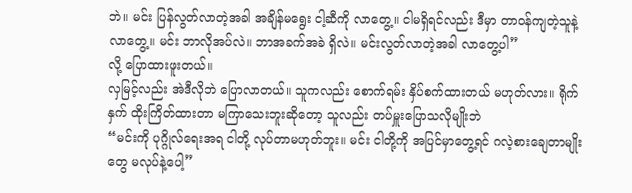ဘဲ။ မင်း ပြန်လွတ်လာတဲ့အခါ အချိန်မရွေး ငါ့ဆီကို လာတွေ့။ ငါမရှိရင်လည်း ဒီမှာ တာဝန်ကျတဲ့သူနဲ့ လာတွေ့။ မင်း ဘာလိုအပ်လဲ။ ဘာအခက်အခဲ ရှိလဲ။ မင်းလွတ်လာတဲ့အခါ လာတွေ့ပါ”
လို့ ပြောထားဖူးတယ်။
လှမြင့်လည်း အဲဒီလိုဘဲ ပြောလာတယ်။ သူကလည်း စောက်ရမ်း နှိပ်စက်ထားတယ် မဟုတ်လား။ ရိုက်နှက် ထိုးကြိတ်ထားတာ မကြာသေးဘူးဆိုတော့ သူလည်း တပ်မှူးပြောသလိုမျိုးဘဲ
“မင်းကို ပုဂ္ဂိုလ်ရေးအရ ငါတို့ လုပ်တာမဟုတ်ဘူး။ မင်း ငါတို့ကို အပြင်မှာတွေ့ရင် ဂလဲ့စားချေတာမျိုးတွေ မလုပ်နဲ့ပေါ့”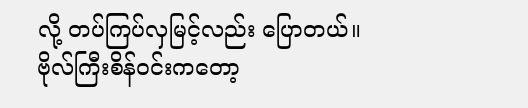လို့ တပ်ကြပ်လှမြင့်လည်း ပြောတယ်။ ဗိုလ်ကြီးစိန်ဝင်းကတော့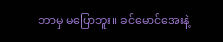ဘာမှ မပြောဘူး။ ခင်မောင်အေးနဲ့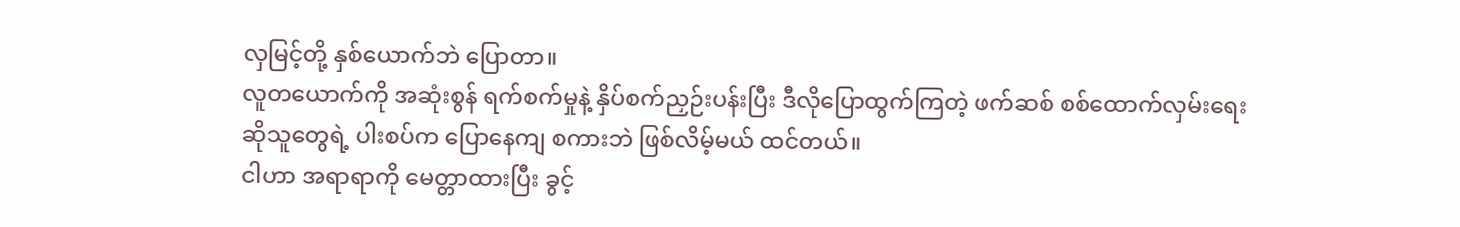လှမြင့်တို့ နှစ်ယောက်ဘဲ ပြောတာ။
လူတယောက်ကို အဆုံးစွန် ရက်စက်မှုနဲ့ နှိပ်စက်ညှဉ်းပန်းပြီး ဒီလိုပြောထွက်ကြတဲ့ ဖက်ဆစ် စစ်ထောက်လှမ်းရေးဆိုသူတွေရဲ့ ပါးစပ်က ပြောနေကျ စကားဘဲ ဖြစ်လိမ့်မယ် ထင်တယ်။
ငါဟာ အရာရာကို မေတ္တာထားပြီး ခွင့်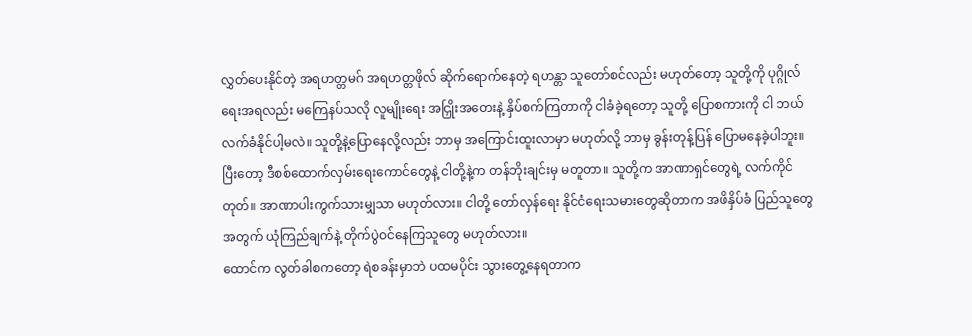လွှတ်ပေးနိုင်တဲ့ အရဟတ္တမဂ် အရဟတ္တဖိုလ် ဆိုက်ရောက်နေတဲ့ ရဟန္တာ သူတော်စင်လည်း မဟုတ်တော့ သူတို့ကို ပုဂ္ဂိုလ်ရေးအရလည်း မကြေနပ်သလို လူမျိုးရေး အငြှိုးအတေးနဲ့ နှိပ်စက်ကြတာကို ငါခံခဲ့ရတော့ သူတို့ ပြောစကားကို ငါ ဘယ်လက်ခံနိုင်ပါ့မလဲ။ သူတို့နဲ့ပြောနေလို့လည်း ဘာမှ အကြောင်းထူးလာမှာ မဟုတ်လို့ ဘာမှ ခွန်းတုန့်ပြန် ပြောမနေခဲ့ပါဘူး။
ပြီးတော့ ဒီစစ်ထောက်လှမ်းရေးကောင်တွေနဲ့ ငါတို့နဲ့က တန်ဘိုးချင်းမှ မတူတာ။ သူတို့က အာဏာရှင်တွေရဲ့ လက်ကိုင်တုတ်။ အာဏာပါးကွက်သားမျှသာ မဟုတ်လား။ ငါတို့ တော်လှန်ရေး နိုင်ငံရေးသမားတွေဆိုတာက အဖိနှိပ်ခံ ပြည်သူတွေအတွက် ယုံကြည်ချက်နဲ့ တိုက်ပွဲဝင်နေကြသူတွေ မဟုတ်လား။
ထောင်က လွတ်ခါစကတော့ ရဲစခန်းမှာဘဲ ပထမပိုင်း သွားတွေ့နေရတာက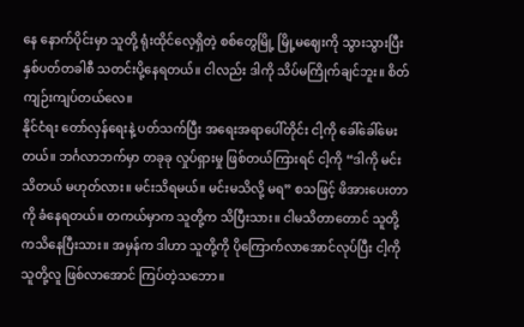နေ နောက်ပိုင်းမှာ သူတို့ ရုံးထိုင်လေ့ရှိတဲ့ စစ်တွေမြို့ မြို့မဈေးကို သွားသွားပြီး နှစ်ပတ်တခါစီ သတင်းပို့နေရတယ်။ ငါလည်း ဒါကို သိပ်မကြိုက်ချင်ဘူး။ စိတ်ကျဉ်းကျပ်တယ်လေ။
နိုင်ငံရး တော်လှန်ရေးနဲ့ ပတ်သက်ပြီး အရေးအရာပေါ်တိုင်း ငါ့ကို ခေါ်ခေါ်မေးတယ်။ ဘင်္ဂလာဘက်မှာ တခုခု လှုပ်ရှားမှု ဖြစ်တယ်ကြားရင် ငါ့ကို “ဒါကို မင်းသိတယ် မဟုတ်လား။ မင်းသိရမယ်။ မင်းမသိလို့ မရ” စသဖြင့် ဖိအားပေးတာကို ခံနေရတယ်။ တကယ်မှာက သူတို့က သိပြီးသား။ ငါမသိတာတောင် သူတို့ကသိနေပြီးသား။ အမှန်က ဒါဟာ သူတို့ကို ပိုကြောက်လာအောင်လုပ်ပြီး ငါ့ကို သူတို့လူ ဖြစ်လာအောင် ကြပ်တဲ့သဘော။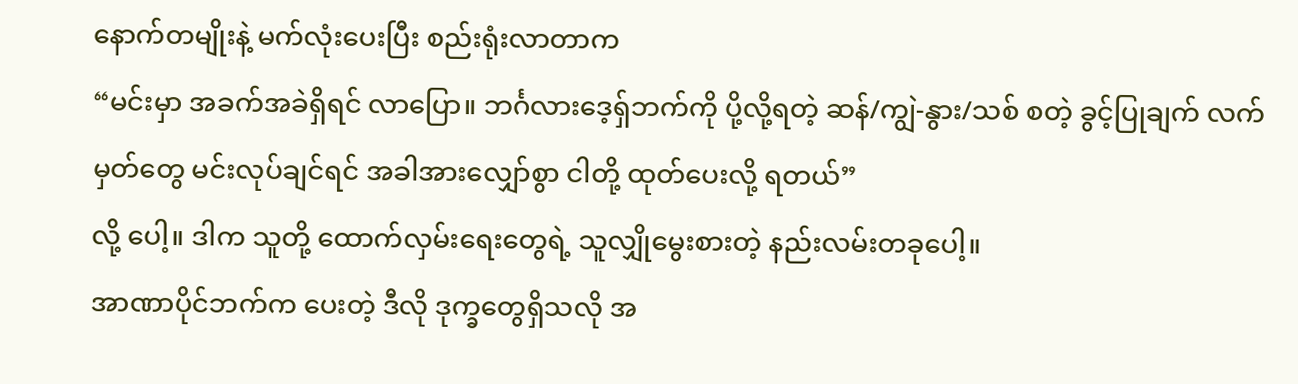နောက်တမျိုးနဲ့ မက်လုံးပေးပြီး စည်းရုံးလာတာက
“မင်းမှာ အခက်အခဲရှိရင် လာပြော။ ဘင်္ဂလားဒေ့ရှ်ဘက်ကို ပို့လို့ရတဲ့ ဆန်/ကျွဲ-နွား/သစ် စတဲ့ ခွင့်ပြုချက် လက်မှတ်တွေ မင်းလုပ်ချင်ရင် အခါအားလျှော်စွာ ငါတို့ ထုတ်ပေးလို့ ရတယ်”
လို့ ပေါ့။ ဒါက သူတို့ ထောက်လှမ်းရေးတွေရဲ့ သူလျှိုမွေးစားတဲ့ နည်းလမ်းတခုပေါ့။
အာဏာပိုင်ဘက်က ပေးတဲ့ ဒီလို ဒုက္ခတွေရှိသလို အ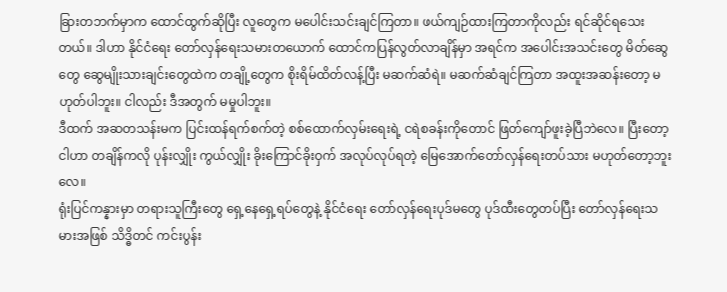ခြားတဘက်မှာက ထောင်ထွက်ဆိုပြီး လူတွေက မပေါင်းသင်းချင်ကြတာ။ ဖယ်ကျဉ်ထားကြတာကိုလည်း ရင်ဆိုင်ရသေးတယ်။ ဒါဟာ နိုင်ငံရေး တော်လှန်ရေးသမားတယောက် ထောင်ကပြန်လွတ်လာချိန်မှာ အရင်က အပေါင်းအသင်းတွေ မိတ်ဆွေတွေ ဆွေမျိုးသားချင်းတွေထဲက တချို့တွေက စိုးရိမ်ထိတ်လန့်ပြီး မဆက်ဆံရဲ။ မဆက်ဆံချင်ကြတာ အထူးအဆန်းတော့ မဟုတ်ပါဘူး။ ငါလည်း ဒီအတွက် မမှုပါဘူး။
ဒီထက် အဆတသန်းမက ပြင်းထန်ရက်စက်တဲ့ စစ်ထောက်လှမ်းရေးရဲ့ ငရဲစခန်းကိုတောင် ဖြတ်ကျော်ဖူးခဲ့ပြီဘဲလေ။ ပြီးတော့ ငါဟာ တချိန်ကလို ပုန်းလျှိုး ကွယ်လျှိုး ခိုးကြောင်ခိုးဝှက် အလုပ်လုပ်ရတဲ့ မြေအောက်တော်လှန်ရေးတပ်သား မဟုတ်တော့ဘူးလေ။
ရုံးပြင်ကန္နားမှာ တရားသူကြီးတွေ ရှေ့နေရှေ့ရပ်တွေနဲ့ နိုင်ငံရေး တော်လှန်ရေးပုဒ်မတွေ ပုဒ်ထီးတွေတပ်ပြီး တော်လှန်ရေးသမားအဖြစ် သိဒ္ဓိတင် ကင်းပွန်း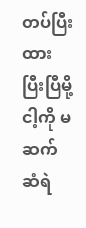တပ်ပြီးထားပြီးပြီမို့ ငါ့ကို မဆက်ဆံရဲ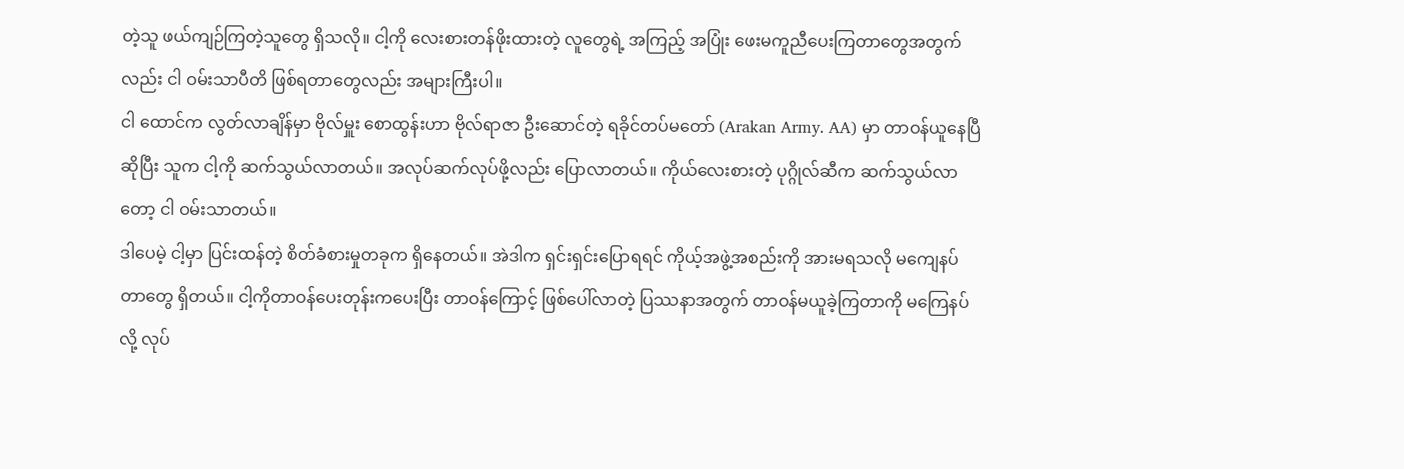တဲ့သူ ဖယ်ကျဉ်ကြတဲ့သူတွေ ရှိသလို။ ငါ့ကို လေးစားတန်ဖိုးထားတဲ့ လူတွေရဲ့ အကြည့် အပြုံး ဖေးမကူညီပေးကြတာတွေအတွက်လည်း ငါ ဝမ်းသာပီတိ ဖြစ်ရတာတွေလည်း အများကြီးပါ။
ငါ ထောင်က လွတ်လာချိန်မှာ ဗိုလ်မှူး စောထွန်းဟာ ဗိုလ်ရာဇာ ဦးဆောင်တဲ့ ရခိုင်တပ်မတော် (Arakan Army. AA) မှာ တာဝန်ယူနေပြီဆိုပြီး သူက ငါ့ကို ဆက်သွယ်လာတယ်။ အလုပ်ဆက်လုပ်ဖို့လည်း ပြောလာတယ်။ ကိုယ်လေးစားတဲ့ ပုဂ္ဂိုလ်ဆီက ဆက်သွယ်လာတော့ ငါ ဝမ်းသာတယ်။
ဒါပေမဲ့ ငါ့မှာ ပြင်းထန်တဲ့ စိတ်ခံစားမှုတခုက ရှိနေတယ်။ အဲဒါက ရှင်းရှင်းပြောရရင် ကိုယ့်အဖွဲ့အစည်းကို အားမရသလို မကျေနပ်တာတွေ ရှိတယ်။ ငါ့ကိုတာဝန်ပေးတုန်းကပေးပြီး တာဝန်ကြောင့် ဖြစ်ပေါ်လာတဲ့ ပြဿနာအတွက် တာဝန်မယူခဲ့ကြတာကို မကြေနပ်လို့ လုပ်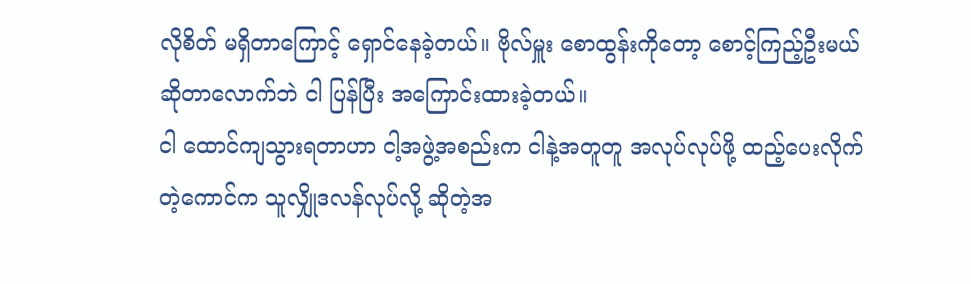လိုစိတ် မရှိတာကြောင့် ရှောင်နေခဲ့တယ်။ ဗိုလ်မှူး စောထွန်းကိုတော့ စောင့်ကြည့်ဦးမယ် ဆိုတာလောက်ဘဲ ငါ ပြန်ပြီး အကြောင်းထားခဲ့တယ်။
ငါ ထောင်ကျသွားရတာဟာ ငါ့အဖွဲ့အစည်းက ငါနဲ့အတူတူ အလုပ်လုပ်ဖို့ ထည့်ပေးလိုက်တဲ့ကောင်က သူလျှိုဒလန်လုပ်လို့ ဆိုတဲ့အ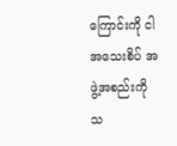ကြောင်းကို ငါ အသေးစိပ် အဖွဲ့အစည်းကို သ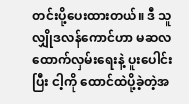တင်းပို့ပေးထားတယ်။ ဒီ သူလျှိုဒလန်ကောင်ဟာ မဆလ ထောက်လှမ်းရေးနဲ့ ပူးပေါင်းပြီး ငါ့ကို ထောင်ထဲပို့ခဲ့တဲ့အ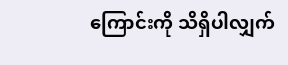ကြောင်းကို သိရှိပါလျှက်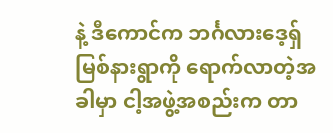နဲ့ ဒီကောင်က ဘင်္ဂလားဒေ့ရှ်မြစ်နားရွာကို ရောက်လာတဲ့အခါမှာ ငါ့အဖွဲ့အစည်းက တာ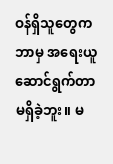ဝန်ရှိသူတွေက ဘာမှ အရေးယူ ဆောင်ရွက်တာ မရှိခဲ့ဘူး။ မ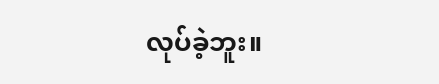လုပ်ခဲ့ဘူး။